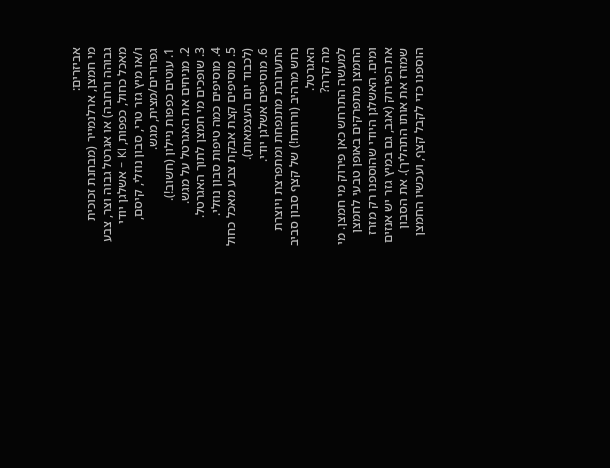אביזרים:
מי חמצן, ארלנמייר (מבחנת זכוכית גבוהה ורחבה) או אגרטל גבוה וצר, צבע מאכל כחול, כפפות, KI - אשלגן יודי ו/או מיץ גזר טרי, סבון נוזלי, קיסם, גפרורים/מצית, מגש.
1. עוטים כפפות ניילון (חשוב!).
2. מניחים את האגרטל על מגש.
3. שופכים מי חמצן לתוך האגרטל.
4. מוסיפים כמה טיפות סבון נוזלי.
5. מוסיפים קצת אבקת צבע מאכל כחול (לכבוד יום העצמאות).
6. מוסיפים אשלגן יודי.
התערובת מתנפחת ומתפרצת ויוצרת נחש מרהיב (ורותח!) של קצף סבון סביב האגרטל.
מה קרה?
למעשה התרחש כאן פירוק מי חמצן. מי החמצן מתפרקים באופן טבעי לחמצן ומים. האשלגן היודי שהוספנו רק מזרז את הפירוק (אגב, גם במיץ גזר יש אנזים שמזרז את אותו התהליך). את הסבון הוספנו כדי לקבל קצף, ועכשיו החמצן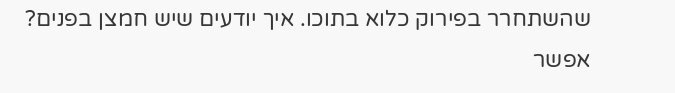שהשתחרר בפירוק כלוא בתוכו. איך יודעים שיש חמצן בפנים? אפשר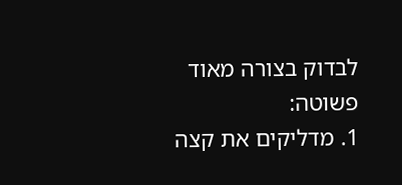לבדוק בצורה מאוד פשוטה:
1. מדליקים את קצה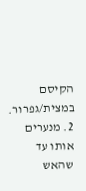הקיסם במצית/גפרור.
2. מנערים אותו עד שהאש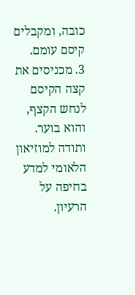כובה, ומקבלים קיסם עומם.
3. מכניסים את קצה הקיסם לנחש הקצף, והוא בוער.
ותודה למוזיאון הלאומי למדע בחיפה על הרעיון.